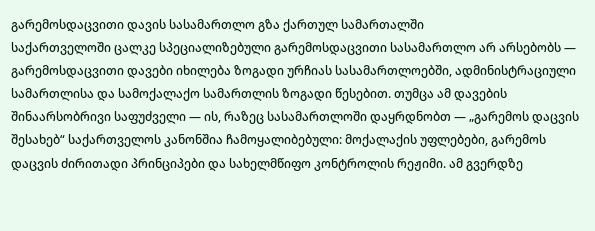გარემოსდაცვითი დავის სასამართლო გზა ქართულ სამართალში
საქართველოში ცალკე სპეციალიზებული გარემოსდაცვითი სასამართლო არ არსებობს — გარემოსდაცვითი დავები იხილება ზოგადი ურჩიას სასამართლოებში, ადმინისტრაციული სამართლისა და სამოქალაქო სამართლის ზოგადი წესებით. თუმცა ამ დავების შინაარსობრივი საფუძველი — ის, რაზეც სასამართლოში დაყრდნობთ — „გარემოს დაცვის შესახებ“ საქართველოს კანონშია ჩამოყალიბებული: მოქალაქის უფლებები, გარემოს დაცვის ძირითადი პრინციპები და სახელმწიფო კონტროლის რეჟიმი. ამ გვერდზე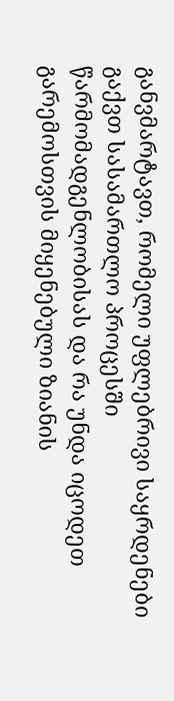განვმარტავთ, რომელი უფლებრივი საყრდენები გაქვთ სასამართლო პროცესში წარმომადგენლობისას და რა უნდა იცოდეთ გარემოსთვის მიყენებული ზიანის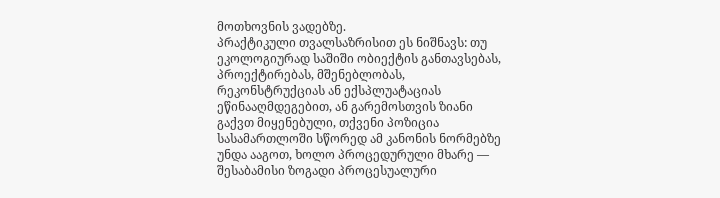მოთხოვნის ვადებზე.
პრაქტიკული თვალსაზრისით ეს ნიშნავს: თუ ეკოლოგიურად საშიში ობიექტის განთავსებას, პროექტირებას, მშენებლობას, რეკონსტრუქციას ან ექსპლუატაციას ეწინააღმდეგებით, ან გარემოსთვის ზიანი გაქვთ მიყენებული, თქვენი პოზიცია სასამართლოში სწორედ ამ კანონის ნორმებზე უნდა ააგოთ, ხოლო პროცედურული მხარე — შესაბამისი ზოგადი პროცესუალური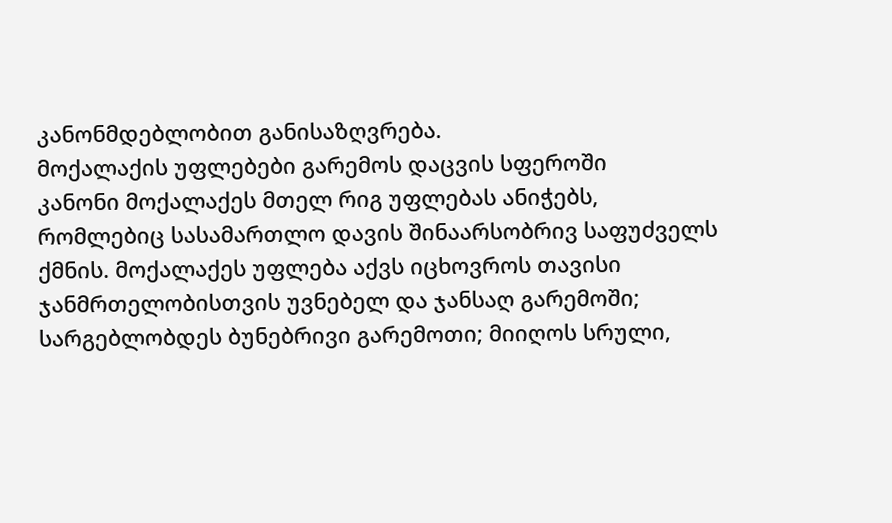კანონმდებლობით განისაზღვრება.
მოქალაქის უფლებები გარემოს დაცვის სფეროში
კანონი მოქალაქეს მთელ რიგ უფლებას ანიჭებს, რომლებიც სასამართლო დავის შინაარსობრივ საფუძველს ქმნის. მოქალაქეს უფლება აქვს იცხოვროს თავისი ჯანმრთელობისთვის უვნებელ და ჯანსაღ გარემოში; სარგებლობდეს ბუნებრივი გარემოთი; მიიღოს სრული,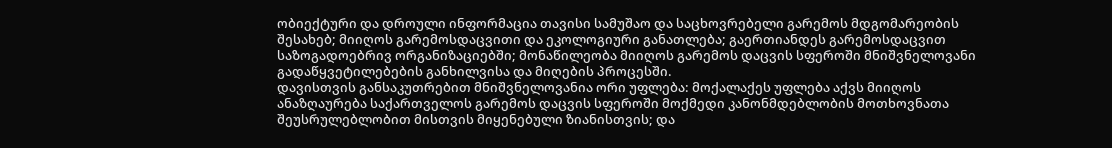ობიექტური და დროული ინფორმაცია თავისი სამუშაო და საცხოვრებელი გარემოს მდგომარეობის შესახებ; მიიღოს გარემოსდაცვითი და ეკოლოგიური განათლება; გაერთიანდეს გარემოსდაცვით საზოგადოებრივ ორგანიზაციებში; მონაწილეობა მიიღოს გარემოს დაცვის სფეროში მნიშვნელოვანი გადაწყვეტილებების განხილვისა და მიღების პროცესში.
დავისთვის განსაკუთრებით მნიშვნელოვანია ორი უფლება: მოქალაქეს უფლება აქვს მიიღოს ანაზღაურება საქართველოს გარემოს დაცვის სფეროში მოქმედი კანონმდებლობის მოთხოვნათა შეუსრულებლობით მისთვის მიყენებული ზიანისთვის; და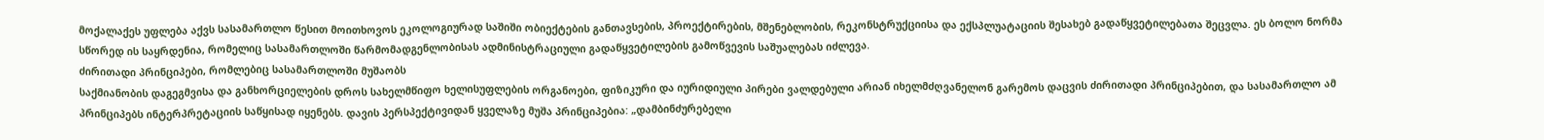მოქალაქეს უფლება აქვს სასამართლო წესით მოითხოვოს ეკოლოგიურად საშიში ობიექტების განთავსების, პროექტირების, მშენებლობის, რეკონსტრუქციისა და ექსპლუატაციის შესახებ გადაწყვეტილებათა შეცვლა. ეს ბოლო ნორმა სწორედ ის საყრდენია, რომელიც სასამართლოში წარმომადგენლობისას ადმინისტრაციული გადაწყვეტილების გამოწვევის საშუალებას იძლევა.
ძირითადი პრინციპები, რომლებიც სასამართლოში მუშაობს
საქმიანობის დაგეგმვისა და განხორციელების დროს სახელმწიფო ხელისუფლების ორგანოები, ფიზიკური და იურიდიული პირები ვალდებული არიან იხელმძღვანელონ გარემოს დაცვის ძირითადი პრინციპებით, და სასამართლო ამ პრინციპებს ინტერპრეტაციის საწყისად იყენებს. დავის პერსპექტივიდან ყველაზე მუშა პრინციპებია: „დამბინძურებელი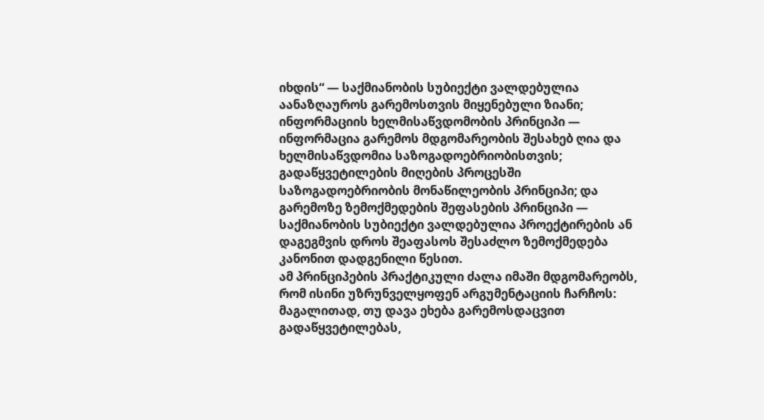იხდის“ — საქმიანობის სუბიექტი ვალდებულია აანაზღაუროს გარემოსთვის მიყენებული ზიანი; ინფორმაციის ხელმისაწვდომობის პრინციპი — ინფორმაცია გარემოს მდგომარეობის შესახებ ღია და ხელმისაწვდომია საზოგადოებრიობისთვის; გადაწყვეტილების მიღების პროცესში საზოგადოებრიობის მონაწილეობის პრინციპი; და გარემოზე ზემოქმედების შეფასების პრინციპი — საქმიანობის სუბიექტი ვალდებულია პროექტირების ან დაგეგმვის დროს შეაფასოს შესაძლო ზემოქმედება კანონით დადგენილი წესით.
ამ პრინციპების პრაქტიკული ძალა იმაში მდგომარეობს, რომ ისინი უზრუნველყოფენ არგუმენტაციის ჩარჩოს: მაგალითად, თუ დავა ეხება გარემოსდაცვით გადაწყვეტილებას,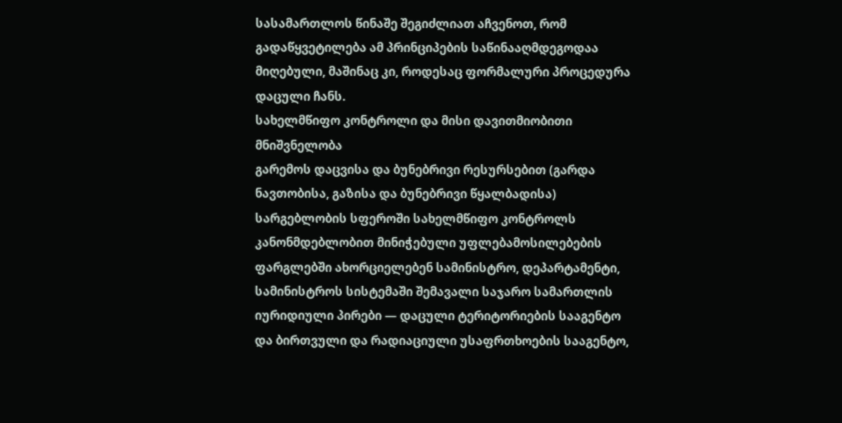სასამართლოს წინაშე შეგიძლიათ აჩვენოთ, რომ გადაწყვეტილება ამ პრინციპების საწინააღმდეგოდაა მიღებული, მაშინაც კი, როდესაც ფორმალური პროცედურა დაცული ჩანს.
სახელმწიფო კონტროლი და მისი დავითმიობითი მნიშვნელობა
გარემოს დაცვისა და ბუნებრივი რესურსებით (გარდა ნავთობისა, გაზისა და ბუნებრივი წყალბადისა) სარგებლობის სფეროში სახელმწიფო კონტროლს კანონმდებლობით მინიჭებული უფლებამოსილებების ფარგლებში ახორციელებენ სამინისტრო, დეპარტამენტი, სამინისტროს სისტემაში შემავალი საჯარო სამართლის იურიდიული პირები — დაცული ტერიტორიების სააგენტო და ბირთვული და რადიაციული უსაფრთხოების სააგენტო,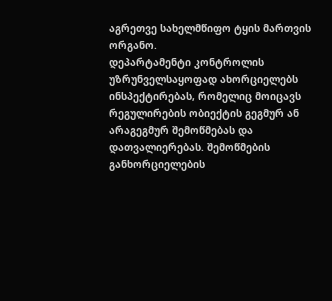აგრეთვე სახელმწიფო ტყის მართვის ორგანო.
დეპარტამენტი კონტროლის უზრუნველსაყოფად ახორციელებს ინსპექტირებას, რომელიც მოიცავს რეგულირების ობიექტის გეგმურ ან არაგეგმურ შემოწმებას და დათვალიერებას. შემოწმების განხორციელების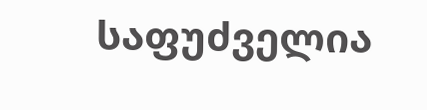საფუძველია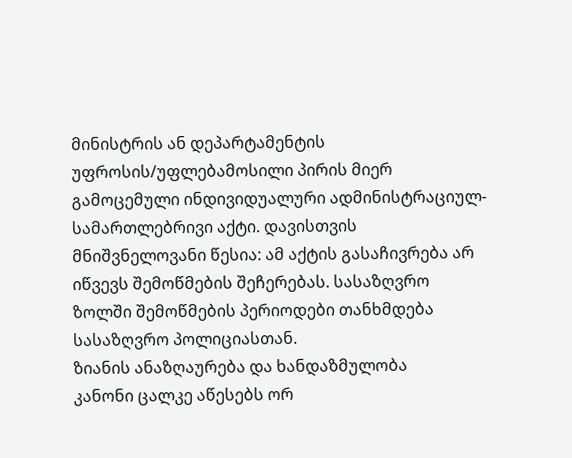მინისტრის ან დეპარტამენტის უფროსის/უფლებამოსილი პირის მიერ გამოცემული ინდივიდუალური ადმინისტრაციულ-სამართლებრივი აქტი. დავისთვის მნიშვნელოვანი წესია: ამ აქტის გასაჩივრება არ იწვევს შემოწმების შეჩერებას. სასაზღვრო ზოლში შემოწმების პერიოდები თანხმდება სასაზღვრო პოლიციასთან.
ზიანის ანაზღაურება და ხანდაზმულობა
კანონი ცალკე აწესებს ორ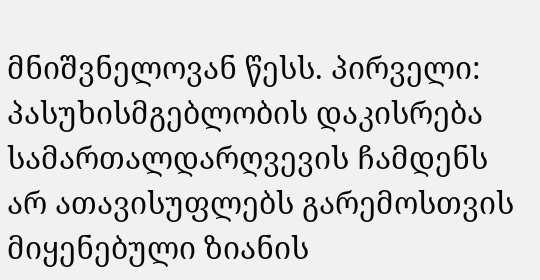მნიშვნელოვან წესს. პირველი: პასუხისმგებლობის დაკისრება სამართალდარღვევის ჩამდენს არ ათავისუფლებს გარემოსთვის მიყენებული ზიანის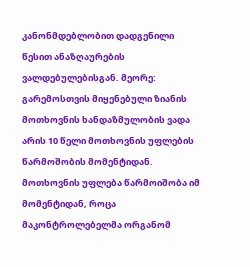კანონმდებლობით დადგენილი წესით ანაზღაურების ვალდებულებისგან. მეორე: გარემოსთვის მიყენებული ზიანის მოთხოვნის ხანდაზმულობის ვადა არის 10 წელი მოთხოვნის უფლების წარმოშობის მომენტიდან. მოთხოვნის უფლება წარმოიშობა იმ მომენტიდან, როცა მაკონტროლებელმა ორგანომ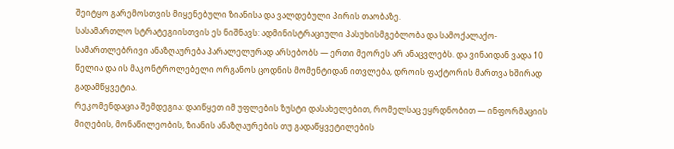შეიტყო გარემოსთვის მიყენებული ზიანისა და ვალდებული პირის თაობაზე.
სასამართლო სტრატეგიისთვის ეს ნიშნავს: ადმინისტრაციული პასუხისმგებლობა და სამოქალაქო-სამართლებრივი ანაზღაურება პარალელურად არსებობს — ერთი მეორეს არ ანაცვლებს. და ვინაიდან ვადა 10 წელია და ის მაკონტროლებელი ორგანოს ცოდნის მომენტიდან ითვლება, დროის ფაქტორის მართვა ხშირად გადამწყვეტია.
რეკომენდაცია შემდეგია: დაიწყეთ იმ უფლების ზუსტი დასახელებით, რომელსაც ეყრდნობით — ინფორმაციის მიღების, მონაწილეობის, ზიანის ანაზღაურების თუ გადაწყვეტილების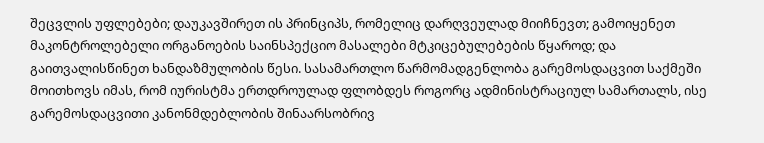შეცვლის უფლებები; დაუკავშირეთ ის პრინციპს, რომელიც დარღვეულად მიიჩნევთ; გამოიყენეთ მაკონტროლებელი ორგანოების საინსპექციო მასალები მტკიცებულებების წყაროდ; და გაითვალისწინეთ ხანდაზმულობის წესი. სასამართლო წარმომადგენლობა გარემოსდაცვით საქმეში მოითხოვს იმას, რომ იურისტმა ერთდროულად ფლობდეს როგორც ადმინისტრაციულ სამართალს, ისე გარემოსდაცვითი კანონმდებლობის შინაარსობრივ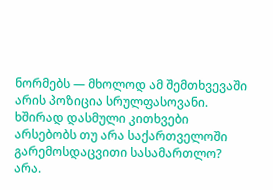ნორმებს — მხოლოდ ამ შემთხვევაში არის პოზიცია სრულფასოვანი.
ხშირად დასმული კითხვები
არსებობს თუ არა საქართველოში გარემოსდაცვითი სასამართლო?
არა.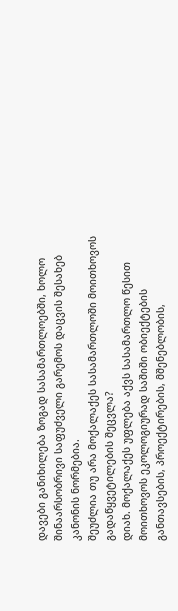დავები განიხილება ზოგად სასამართლოებში, ხოლო შინაარსობრივი საფუძველი გარემოს დაცვის შესახებ კანონის ნორმებია.
შეუძლია თუ არა მოქალაქეს სასამართლოში მოითხოვოს გადაწყვეტილების შეცვლა?
დიახ. მოქალაქეს უფლება აქვს სასამართლო წესით მოითხოვოს ეკოლოგიურად საშიში ობიექტების განთავსების, პროექტირების, მშენებლობის,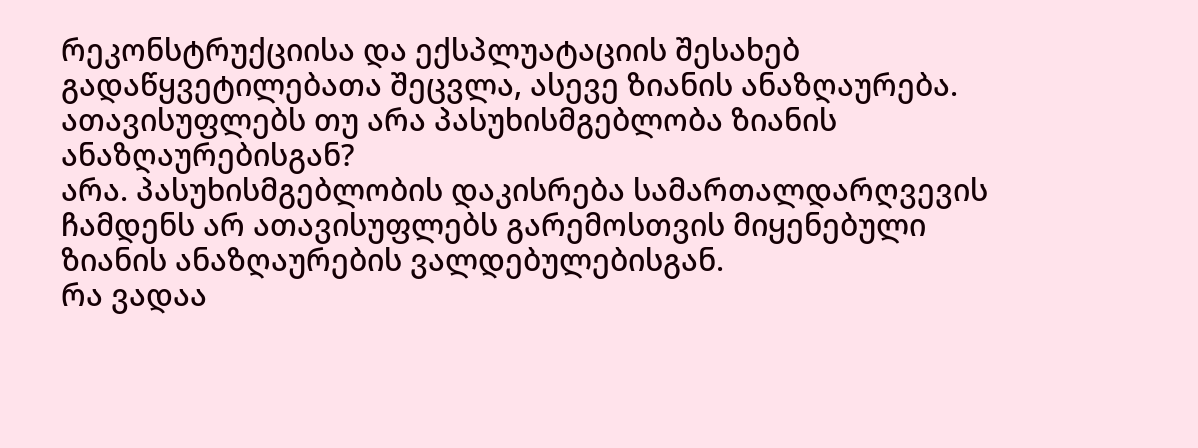რეკონსტრუქციისა და ექსპლუატაციის შესახებ გადაწყვეტილებათა შეცვლა, ასევე ზიანის ანაზღაურება.
ათავისუფლებს თუ არა პასუხისმგებლობა ზიანის ანაზღაურებისგან?
არა. პასუხისმგებლობის დაკისრება სამართალდარღვევის ჩამდენს არ ათავისუფლებს გარემოსთვის მიყენებული ზიანის ანაზღაურების ვალდებულებისგან.
რა ვადაა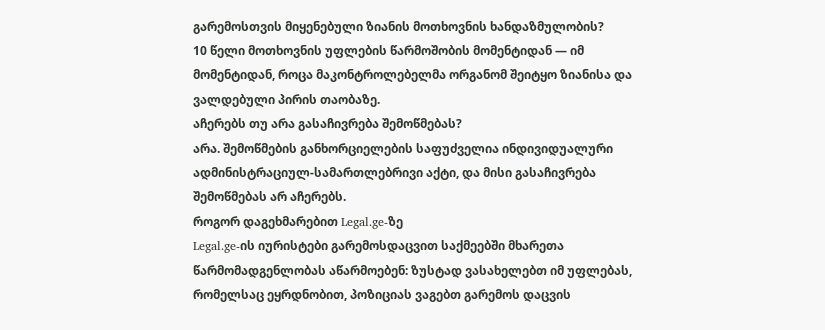გარემოსთვის მიყენებული ზიანის მოთხოვნის ხანდაზმულობის?
10 წელი მოთხოვნის უფლების წარმოშობის მომენტიდან — იმ მომენტიდან, როცა მაკონტროლებელმა ორგანომ შეიტყო ზიანისა და ვალდებული პირის თაობაზე.
აჩერებს თუ არა გასაჩივრება შემოწმებას?
არა. შემოწმების განხორციელების საფუძველია ინდივიდუალური ადმინისტრაციულ-სამართლებრივი აქტი, და მისი გასაჩივრება შემოწმებას არ აჩერებს.
როგორ დაგეხმარებით Legal.ge-ზე
Legal.ge-ის იურისტები გარემოსდაცვით საქმეებში მხარეთა წარმომადგენლობას აწარმოებენ: ზუსტად ვასახელებთ იმ უფლებას, რომელსაც ეყრდნობით, პოზიციას ვაგებთ გარემოს დაცვის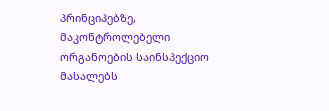პრინციპებზე, მაკონტროლებელი ორგანოების საინსპექციო მასალებს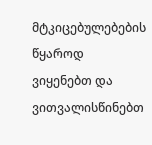მტკიცებულებების წყაროდ ვიყენებთ და ვითვალისწინებთ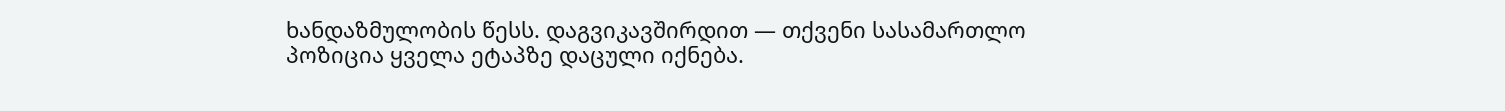ხანდაზმულობის წესს. დაგვიკავშირდით — თქვენი სასამართლო პოზიცია ყველა ეტაპზე დაცული იქნება.